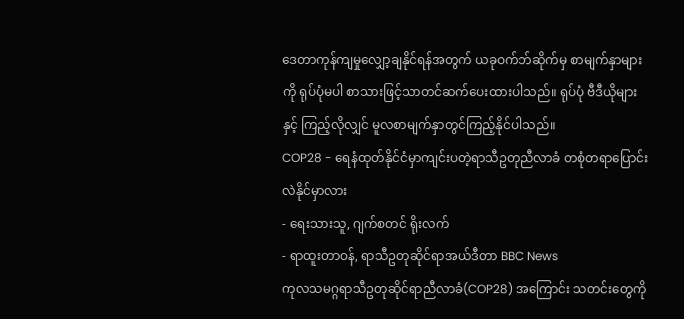ဒေတာကုန်ကျမှုလျှော့ချနိုင်ရန်အတွက် ယခုဝက်ဘ်ဆိုက်မှ စာမျက်နှာများကို ရုပ်ပုံမပါ စာသားဖြင့်သာတင်ဆက်ပေးထားပါသည်။ ရုပ်ပုံ ဗီဒီယိုများနှင့် ကြည့်လိုလျှင် မူလစာမျက်နှာတွင်ကြည့်နိုင်ပါသည်။
COP28 - ရေနံထုတ်နိုင်ငံမှာကျင်းပတဲ့ရာသီဥတုညီလာခံ တစုံတရာပြောင်းလဲနိုင်မှာလား
- ရေးသားသူ, ဂျက်စတင် ရိုးလက်
- ရာထူးတာဝန်, ရာသီဥတုဆိုင်ရာအယ်ဒီတာ BBC News
ကုလသမဂ္ဂရာသီဥတုဆိုင်ရာညီလာခံ(COP28) အကြောင်း သတင်းတွေကို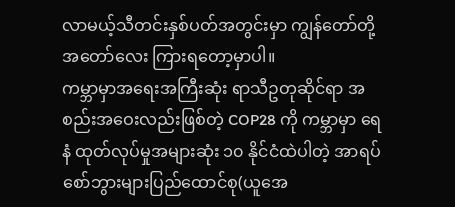လာမယ့်သီတင်းနှစ်ပတ်အတွင်းမှာ ကျွန်တော်တို့ အတော်လေး ကြားရတော့မှာပါ။
ကမ္ဘာမှာအရေးအကြီးဆုံး ရာသီဥတုဆိုင်ရာ အစည်းအဝေးလည်းဖြစ်တဲ့ COP28 ကို ကမ္ဘာမှာ ရေနံ ထုတ်လုပ်မှုအများဆုံး ၁၀ နိုင်ငံထဲပါတဲ့ အာရပ်စော်ဘွားများပြည်ထောင်စု(ယူအေ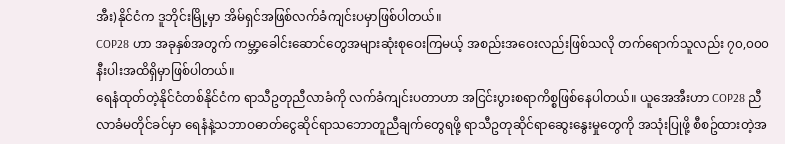အီး)နိုင်ငံက ဒူဘိုင်းမြို့မှာ အိမ်ရှင်အဖြစ်လက်ခံကျင်းပမှာဖြစ်ပါတယ်။
COP28 ဟာ အခုနှစ်အတွက် ကမ္ဘာ့ခေါင်းဆောင်တွေအများဆုံးစုဝေးကြမယ့် အစည်းအဝေးလည်းဖြစ်သလို တက်ရောက်သူလည်း ၇၀,၀၀၀ နီးပါးအထိရှိမှာဖြစ်ပါတယ်။
ရေနံထုတ်တဲ့နိုင်ငံတစ်နိုင်ငံက ရာသီဥတုညီလာခံကို လက်ခံကျင်းပတာဟာ အငြင်းပွားစရာကိစ္စဖြစ်နေပါတယ်။ ယူအေအီးဟာ COP28 ညီလာခံမတိုင်ခင်မှာ ရေနံနဲ့သဘာဝဓာတ်ငွေဆိုင်ရာသဘောတူညီချက်တွေရဖို့ ရာသီဥတုဆိုင်ရာဆွေးနွေးမှုတွေကို အသုံးပြုဖို့ စီစဥ်ထားတဲ့အ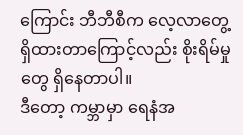ကြောင်း ဘီဘီစီက လေ့လာတွေ့ရှိထားတာကြောင့်လည်း စိုးရိမ်မှုတွေ ရှိနေတာပါ။
ဒီတော့ ကမ္ဘာမှာ ရေနံအ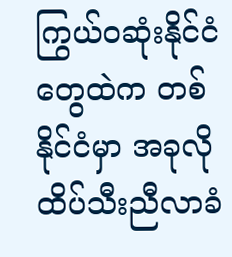ကြွယ်ဝဆုံးနိုင်ငံတွေထဲက တစ်နိုင်ငံမှာ အခုလိုထိပ်သီးညီလာခံ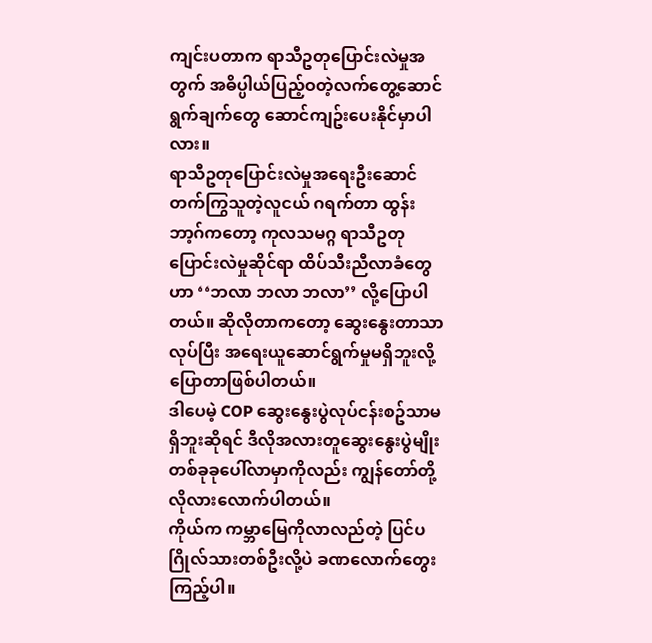ကျင်းပတာက ရာသီဥတုပြောင်းလဲမှုအတွက် အဓိပ္ပါယ်ပြည့်ဝတဲ့လက်တွေ့ဆောင်ရွက်ချက်တွေ ဆောင်ကျဥ်းပေးနိုင်မှာပါလား။
ရာသီဥတုပြောင်းလဲမှုအရေးဦးဆောင်တက်ကြွသူတဲ့လူငယ် ဂရက်တာ ထွန်းဘာ့ဂ်ကတော့ ကုလသမဂ္ဂ ရာသီဥတုပြောင်းလဲမှုဆိုင်ရာ ထိပ်သီးညီလာခံတွေဟာ ‘‘ဘလာ ဘလာ ဘလာ’’ လို့ပြောပါတယ်။ ဆိုလိုတာကတော့ ဆွေးနွေးတာသာလုပ်ပြီး အရေးယူဆောင်ရွက်မှုမရှိဘူးလို့ ပြောတာဖြစ်ပါတယ်။
ဒါပေမဲ့ COP ဆွေးနွေးပွဲလုပ်ငန်းစဥ်သာမရှိဘူးဆိုရင် ဒီလိုအလားတူဆွေးနွေးပွဲမျိုး တစ်ခုခုပေါ်လာမှာကိုလည်း ကျွန်တော်တို့ လိုလားလောက်ပါတယ်။
ကိုယ်က ကမ္ဘာမြေကိုလာလည်တဲ့ ပြင်ပဂြိုလ်သားတစ်ဦးလို့ပဲ ခဏလောက်တွေးကြည့်ပါ။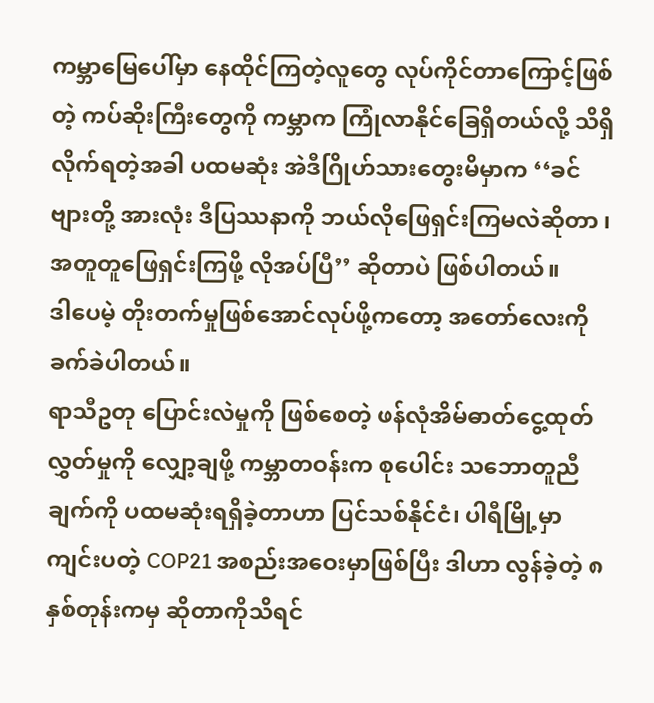ကမ္ဘာမြေပေါ်မှာ နေထိုင်ကြတဲ့လူတွေ လုပ်ကိုင်တာကြောင့်ဖြစ်တဲ့ ကပ်ဆိုးကြီးတွေကို ကမ္ဘာက ကြုံလာနိုင်ခြေရှိတယ်လို့ သိရှိလိုက်ရတဲ့အခါ ပထမဆုံး အဲဒီဂြိုဟ်သားတွေးမိမှာက ‘‘ခင်ဗျားတို့ အားလုံး ဒီပြဿနာကို ဘယ်လိုဖြေရှင်းကြမလဲဆိုတာ ၊အတူတူဖြေရှင်းကြဖို့ လိုအပ်ပြီ’’ ဆိုတာပဲ ဖြစ်ပါတယ်။
ဒါပေမဲ့ တိုးတက်မှုဖြစ်အောင်လုပ်ဖို့ကတော့ အတော်လေးကို ခက်ခဲပါတယ်။
ရာသီဥတု ပြောင်းလဲမှုကို ဖြစ်စေတဲ့ ဖန်လုံအိမ်ဓာတ်ငွေ့ထုတ်လွှတ်မှုကို လျှော့ချဖို့ ကမ္ဘာတဝန်းက စုပေါင်း သဘောတူညီချက်ကို ပထမဆုံးရရှိခဲ့တာဟာ ပြင်သစ်နိုင်ငံ၊ ပါရီမြို့မှာကျင်းပတဲ့ COP21 အစည်းအဝေးမှာဖြစ်ပြီး ဒါဟာ လွန်ခဲ့တဲ့ ၈ နှစ်တုန်းကမှ ဆိုတာကိုသိရင်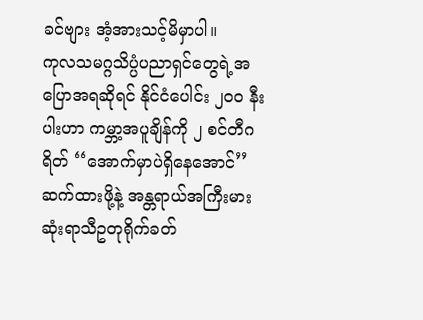ခင်ဗျား အံ့အားသင့်မိမှာပါ။
ကုလသမဂ္ဂသိပ္ပံပညာရှင်တွေရဲ့အပြောအရဆိုရင် နိုင်ငံပေါင်း ၂၀၀ နီးပါးဟာ ကမ္ဘာ့အပူချိန်ကို ၂ စင်တီဂရိတ် ‘‘အောက်မှာပဲရှိနေအောင်’’ ဆက်ထားဖို့နဲ့ အန္တရာယ်အကြီးမားဆုံးရာသီဥတုရိုက်ခတ်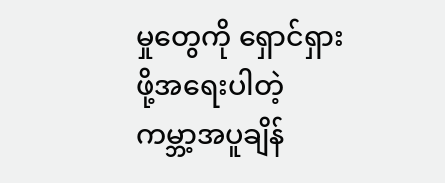မှုတွေကို ရှောင်ရှားဖို့အရေးပါတဲ့ ကမ္ဘာ့အပူချိန်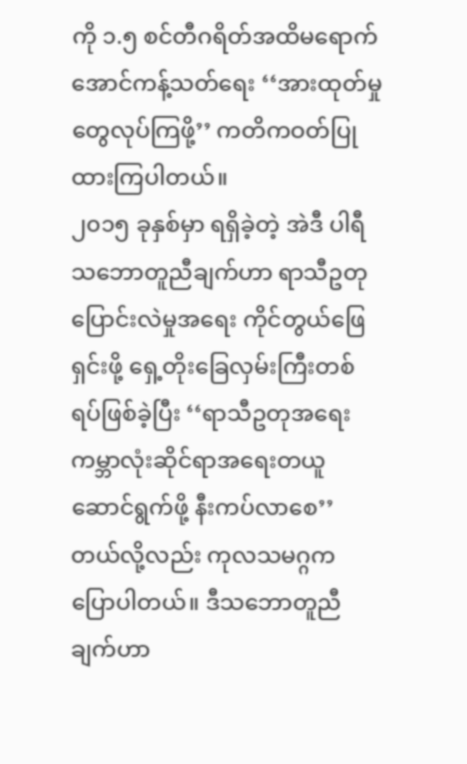ကို ၁.၅ စင်တီဂရိတ်အထိမရောက်အောင်ကန့်သတ်ရေး ‘‘အားထုတ်မှုတွေလုပ်ကြဖို့’’ ကတိကဝတ်ပြုထားကြပါတယ်။
၂၀၁၅ ခုနှစ်မှာ ရရှိခဲ့တဲ့ အဲဒီ ပါရီသဘောတူညီချက်ဟာ ရာသီဥတုပြောင်းလဲမှုအရေး ကိုင်တွယ်ဖြေရှင်းဖို့ ရှေ့တိုးခြေလှမ်းကြီးတစ်ရပ်ဖြစ်ခဲ့ပြီး ‘‘ရာသီဥတုအရေး ကမ္ဘာလုံးဆိုင်ရာအရေးတယူဆောင်ရွက်ဖို့ နီးကပ်လာစေ’’တယ်လို့လည်း ကုလသမဂ္ဂက ပြောပါတယ်။ ဒီသဘောတူညီချက်ဟာ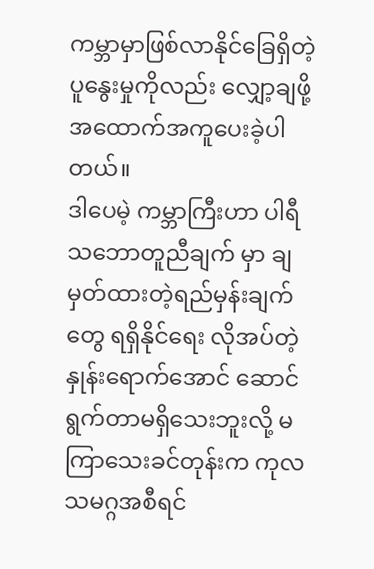ကမ္ဘာမှာဖြစ်လာနိုင်ခြေရှိတဲ့ ပူနွေးမှုကိုလည်း လျှော့ချဖို့ အထောက်အကူပေးခဲ့ပါတယ်။
ဒါပေမဲ့ ကမ္ဘာကြီးဟာ ပါရီသဘောတူညီချက် မှာ ချမှတ်ထားတဲ့ရည်မှန်းချက်တွေ ရရှိနိုင်ရေး လိုအပ်တဲ့နှုန်းရောက်အောင် ဆောင်ရွက်တာမရှိသေးဘူးလို့ မကြာသေးခင်တုန်းက ကုလသမဂ္ဂအစီရင်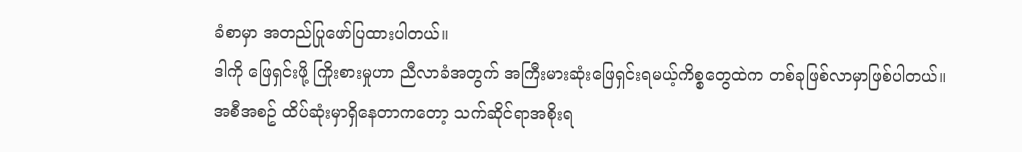ခံစာမှာ အတည်ပြုဖော်ပြထားပါတယ်။
ဒါကို ဖြေရှင်းဖို့ ကြိုးစားမှုဟာ ညီလာခံအတွက် အကြီးမားဆုံးဖြေရှင်းရမယ့်ကိစ္စတွေထဲက တစ်ခုဖြစ်လာမှာဖြစ်ပါတယ်။
အစီအစဥ် ထိပ်ဆုံးမှာရှိနေတာကတော့ သက်ဆိုင်ရာအစိုးရ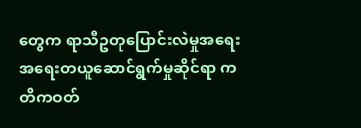တွေက ရာသီဥတုပြောင်းလဲမှုအရေး အရေးတယူဆောင်ရွက်မှုဆိုင်ရာ ကတိကဝတ်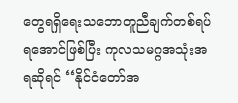တွေရရှိရေးသဘောတူညီချက်တစ်ရပ်ရအောင်ဖြစ်ပြီး ကုလသမဂ္ဂအသုံးအရဆိုရင် ‘‘နိုင်ငံတော်အ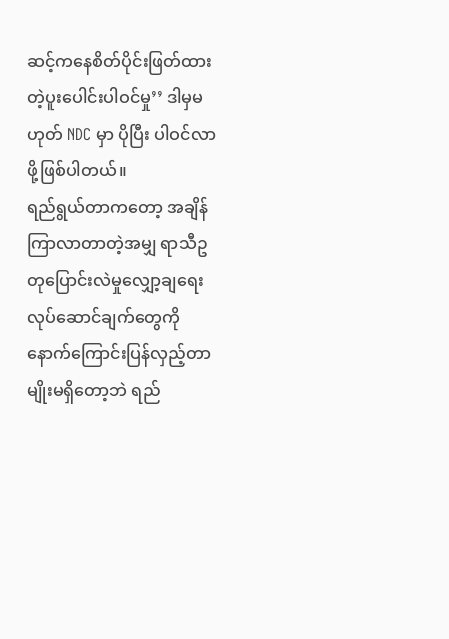ဆင့်ကနေစိတ်ပိုင်းဖြတ်ထားတဲ့ပူးပေါင်းပါဝင်မှု’’ ဒါမှမဟုတ် NDC မှာ ပိုပြီး ပါဝင်လာဖို့ဖြစ်ပါတယ်။
ရည်ရွယ်တာကတော့ အချိန်ကြာလာတာတဲ့အမျှ ရာသီဥတုပြောင်းလဲမှုလျှော့ချရေးလုပ်ဆောင်ချက်တွေကို နောက်ကြောင်းပြန်လှည့်တာမျိုးမရှိတော့ဘဲ ရည်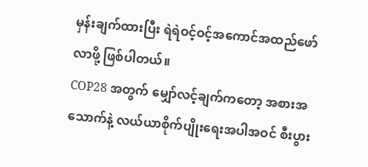မှန်းချက်ထားပြီး ရဲရဲဝင့်ဝင့်အကောင်အထည်ဖော်လာဖို့ ဖြစ်ပါတယ်။
COP28 အတွက် မျှော်လင့်ချက်ကတော့ အစားအသောက်နဲ့ လယ်ယာစိုက်ပျိုးရေးအပါအဝင် စီးပွား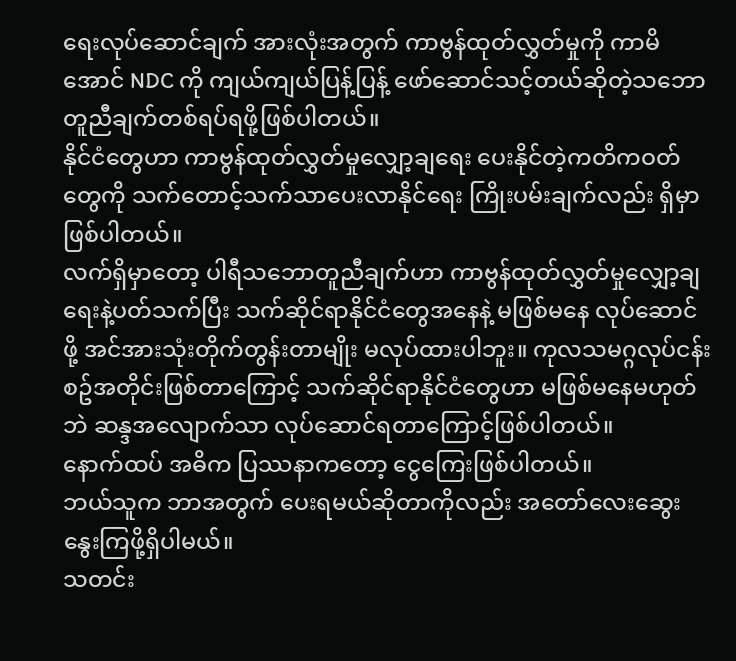ရေးလုပ်ဆောင်ချက် အားလုံးအတွက် ကာဗွန်ထုတ်လွှတ်မှုကို ကာမိအောင် NDC ကို ကျယ်ကျယ်ပြန့်ပြန့် ဖော်ဆောင်သင့်တယ်ဆိုတဲ့သဘောတူညီချက်တစ်ရပ်ရဖို့ဖြစ်ပါတယ်။
နိုင်ငံတွေဟာ ကာဗွန်ထုတ်လွှတ်မှုလျှော့ချရေး ပေးနိုင်တဲ့ကတိကဝတ်တွေကို သက်တောင့်သက်သာပေးလာနိုင်ရေး ကြိုးပမ်းချက်လည်း ရှိမှာဖြစ်ပါတယ်။
လက်ရှိမှာတော့ ပါရီသဘောတူညီချက်ဟာ ကာဗွန်ထုတ်လွှတ်မှုလျှော့ချရေးနဲ့ပတ်သက်ပြီး သက်ဆိုင်ရာနိုင်ငံတွေအနေနဲ့ မဖြစ်မနေ လုပ်ဆောင်ဖို့ အင်အားသုံးတိုက်တွန်းတာမျိုး မလုပ်ထားပါဘူး။ ကုလသမဂ္ဂလုပ်ငန်းစဥ်အတိုင်းဖြစ်တာကြောင့် သက်ဆိုင်ရာနိုင်ငံတွေဟာ မဖြစ်မနေမဟုတ်ဘဲ ဆန္ဒအလျောက်သာ လုပ်ဆောင်ရတာကြောင့်ဖြစ်ပါတယ်။
နောက်ထပ် အဓိက ပြဿနာကတော့ ငွေကြေးဖြစ်ပါတယ်။
ဘယ်သူက ဘာအတွက် ပေးရမယ်ဆိုတာကိုလည်း အတော်လေးဆွေးနွေးကြဖို့ရှိပါမယ်။
သတင်း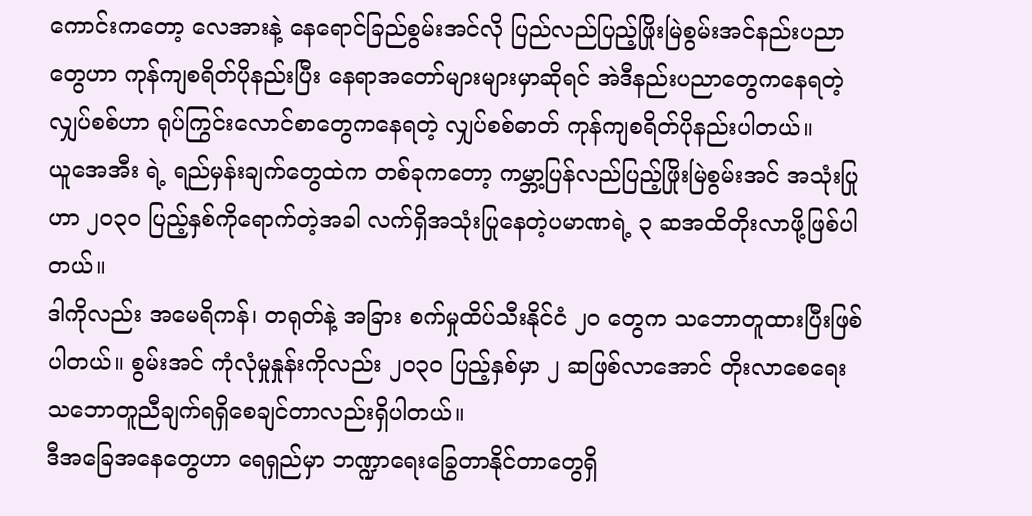ကောင်းကတော့ လေအားနဲ့ နေရောင်ခြည်စွမ်းအင်လို ပြည်လည်ပြည့်ဖြိုးမြဲစွမ်းအင်နည်းပညာတွေဟာ ကုန်ကျစရိတ်ပိုနည်းပြီး နေရာအတော်များများမှာဆိုရင် အဲဒီနည်းပညာတွေကနေရတဲ့ လျှပ်စစ်ဟာ ရုပ်ကြွင်းလောင်စာတွေကနေရတဲ့ လျှပ်စစ်ဓာတ် ကုန်ကျစရိတ်ပိုနည်းပါတယ်။
ယူအေအီး ရဲ့ ရည်မှန်းချက်တွေထဲက တစ်ခုကတော့ ကမ္ဘာ့ပြန်လည်ပြည့်ဖြိုးမြဲစွမ်းအင် အသုံးပြုဟာ ၂၀၃၀ ပြည့်နှစ်ကိုရောက်တဲ့အခါ လက်ရှိအသုံးပြုနေတဲ့ပမာဏရဲ့ ၃ ဆအထိတိုးလာဖို့ဖြစ်ပါတယ်။
ဒါကိုလည်း အမေရိကန်၊ တရုတ်နဲ့ အခြား စက်မှုထိပ်သီးနိုင်ငံ ၂၀ တွေက သဘောတူထားပြီးဖြစ်ပါတယ်။ စွမ်းအင် ကုံလုံမှုနှုန်းကိုလည်း ၂၀၃၀ ပြည့်နှစ်မှာ ၂ ဆဖြစ်လာအောင် တိုးလာစေရေး သဘောတူညီချက်ရရှိစေချင်တာလည်းရှိပါတယ်။
ဒီအခြေအနေတွေဟာ ရေရှည်မှာ ဘဏ္ဍာရေးခြွေတာနိုင်တာတွေရှိ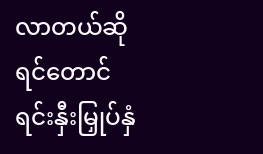လာတယ်ဆိုရင်တောင် ရင်းနှီးမြှုပ်နှံ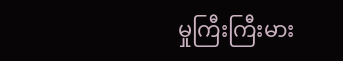မှုကြီးကြီးမား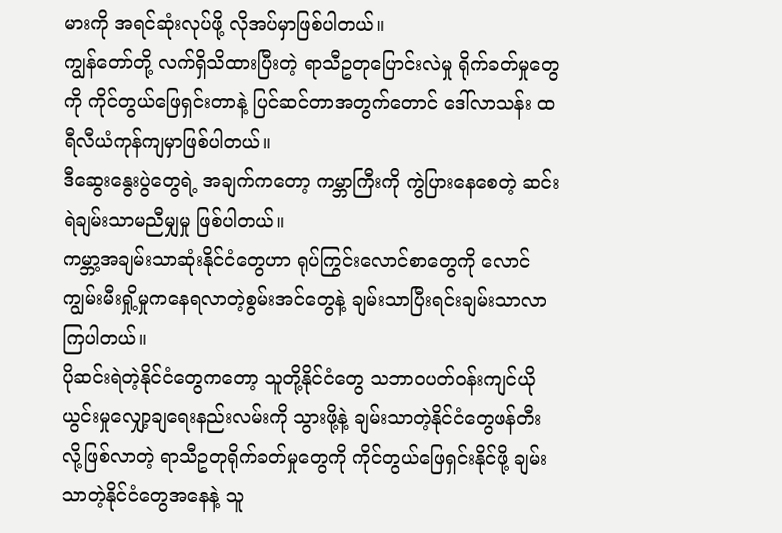မားကို အရင်ဆုံးလုပ်ဖို့ လိုအပ်မှာဖြစ်ပါတယ်။
ကျွန်တော်တို့ လက်ရှိသိထားပြီးတဲ့ ရာသီဥတုပြောင်းလဲမှု ရိုက်ခတ်မှုတွေကို ကိုင်တွယ်ဖြေရှင်းတာနဲ့ ပြင်ဆင်တာအတွက်တောင် ဒေါ်လာသန်း ထရီလီယံကုန်ကျမှာဖြစ်ပါတယ်။
ဒီဆွေးနွေးပွဲတွေရဲ့ အချက်ကတော့ ကမ္ဘာကြီးကို ကွဲပြားနေစေတဲ့ ဆင်းရဲချမ်းသာမညီမျှမှု ဖြစ်ပါတယ်။
ကမ္ဘာ့အချမ်းသာဆုံးနိုင်ငံတွေဟာ ရုပ်ကြွင်းလောင်စာတွေကို လောင်ကျွမ်းမီးရှို့မှုကနေရလာတဲ့စွမ်းအင်တွေနဲ့ ချမ်းသာပြီးရင်းချမ်းသာလာကြပါတယ်။
ပိုဆင်းရဲတဲ့နိုင်ငံတွေကတော့ သူတို့နိုင်ငံတွေ သဘာဝပတ်ဝန်းကျင်ယိုယွင်းမှုလျှော့ချရေးနည်းလမ်းကို သွားဖို့နဲ့ ချမ်းသာတဲ့နိုင်ငံတွေဖန်တီးလို့ဖြစ်လာတဲ့ ရာသီဥတုရိုက်ခတ်မှုတွေကို ကိုင်တွယ်ဖြေရှင်းနိုင်ဖို့ ချမ်းသာတဲ့နိုင်ငံတွေအနေနဲ့ သူ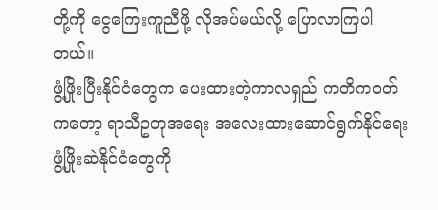တို့ကို ငွေကြေးကူညီဖို့ လိုအပ်မယ်လို့ ပြောလာကြပါတယ်။
ဖွံ့ဖြိုးပြီးနိုင်ငံတွေက ပေးထားတဲ့ကာလရှည် ကတိကဝတ်ကတော့ ရာသီဥတုအရေး အလေးထားဆောင်ရွက်နိုင်ရေး ဖွံ့ဖြိုးဆဲနိုင်ငံတွေကို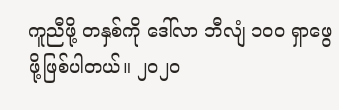ကူညီဖို့ တနှစ်ကို ဒေါ်လာ ဘီလျံ ၁၀၀ ရှာဖွေဖို့ဖြစ်ပါတယ်။ ၂၀၂၀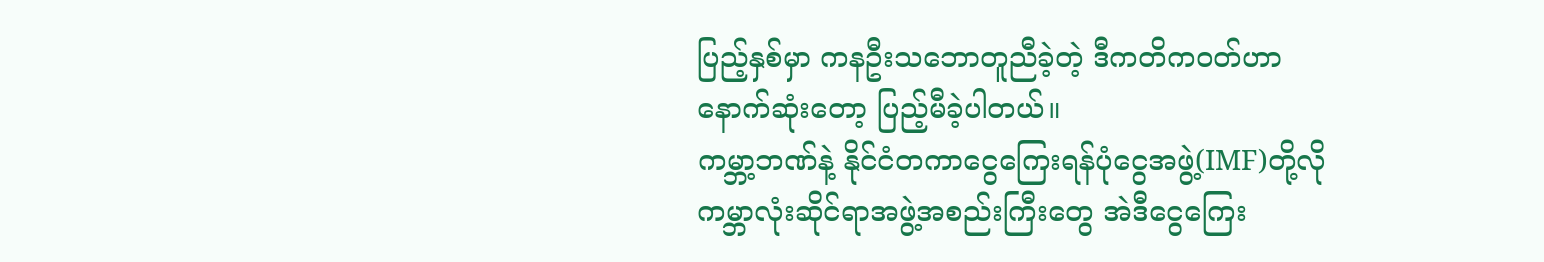ပြည့်နှစ်မှာ ကနဦးသဘောတူညီခဲ့တဲ့ ဒီကတိကဝတ်ဟာ နောက်ဆုံးတော့ ပြည့်မီခဲ့ပါတယ်။
ကမ္ဘာ့ဘဏ်နဲ့ နိုင်ငံတကာငွေကြေးရန်ပုံငွေအဖွဲ့(IMF)တို့လို ကမ္ဘာလုံးဆိုင်ရာအဖွဲ့အစည်းကြီးတွေ အဲဒီငွေကြေး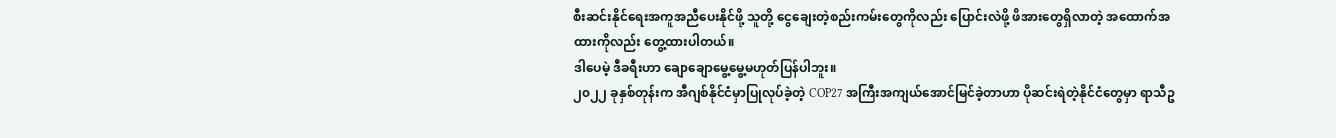စီးဆင်းနိုင်ရေးအကူအညီပေးနိုင်ဖို့ သူတို့ ငွေချေးတဲ့စည်းကမ်းတွေကိုလည်း ပြောင်းလဲဖို့ ဖိအားတွေရှိလာတဲ့ အထောက်အထားကိုလည်း တွေ့ထားပါတယ်။
ဒါပေမဲ့ ဒီခရီးဟာ ချောချောမွေ့မွေ့မဟုတ်ပြန်ပါဘူး။
၂၀၂၂ ခုနှစ်တုန်းက အီဂျစ်နိုင်ငံမှာပြုလုပ်ခဲ့တဲ့ COP27 အကြီးအကျယ်အောင်မြင်ခဲ့တာဟာ ပိုဆင်းရဲတဲ့နိုင်ငံတွေမှာ ရာသီဥ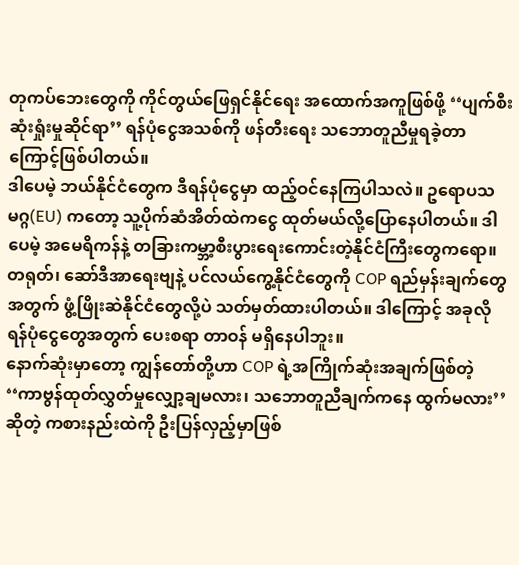တုကပ်ဘေးတွေကို ကိုင်တွယ်ဖြေရှင်နိုင်ရေး အထောက်အကူဖြစ်ဖို့ ‘‘ပျက်စီးဆုံးရှုံးမှုဆိုင်ရာ’’ ရန်ပုံငွေအသစ်ကို ဖန်တီးရေး သဘောတူညီမှုရခဲ့တာကြောင့်ဖြစ်ပါတယ်။
ဒါပေမဲ့ ဘယ်နိုင်ငံတွေက ဒီရန်ပုံငွေမှာ ထည့်ဝင်နေကြပါသလဲ။ ဥရောပသမဂ္ဂ(EU) ကတော့ သူ့ပိုက်ဆံအိတ်ထဲကငွေ ထုတ်မယ်လို့ပြောနေပါတယ်။ ဒါပေမဲ့ အမေရိကန်နဲ့ တခြားကမ္ဘာ့စီးပွားရေးကောင်းတဲ့နိုင်ငံကြီးတွေကရော။
တရုတ်၊ ဆော်ဒီအာရေးဗျနဲ့ ပင်လယ်ကွေ့နိုင်ငံတွေကို COP ရည်မှန်းချက်တွေအတွက် ဖွံ့ဖြိုးဆဲနိုင်ငံတွေလို့ပဲ သတ်မှတ်ထားပါတယ်။ ဒါကြောင့် အခုလို ရန်ပုံငွေတွေအတွက် ပေးစရာ တာဝန် မရှိနေပါဘူး။
နောက်ဆုံးမှာတော့ ကျွန်တော်တို့ဟာ COP ရဲ့အကြိုက်ဆုံးအချက်ဖြစ်တဲ့ ‘‘ကာဗွန်ထုတ်လွှတ်မှုလျှော့ချမလား၊ သဘောတူညီချက်ကနေ ထွက်မလား’’ ဆိုတဲ့ ကစားနည်းထဲကို ဦးပြန်လှည့်မှာဖြစ်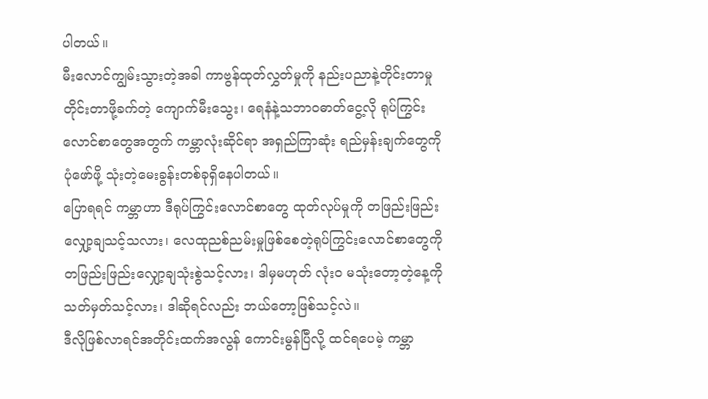ပါတယ်။
မီးလောင်ကျွမ်းသွားတဲ့အခါ ကာဗွန်ထုတ်လွှတ်မှုကို နည်းပညာနဲ့တိုင်းတာမှု တိုင်းတာဖို့ခက်တဲ့ ကျောက်မီးသွေး၊ ရေနံနဲ့သဘာဝဓာတ်ငွေ့လို ရုပ်ကြွင်းလောင်စာတွေအတွက် ကမ္ဘာလုံးဆိုင်ရာ အရှည်ကြာဆုံး ရည်မှန်းချက်တွေကို ပုံဖော်ဖို့ သုံးတဲ့မေးခွန်းတစ်ခုရှိနေပါတယ်။
ပြောရရင် ကမ္ဘာဟာ ဒီရုပ်ကြွင်းလောင်စာတွေ ထုတ်လုပ်မှုကို တဖြည်းဖြည်းလျှော့ချသင့်သလား၊ လေထုညစ်ညမ်းမှုဖြစ်စေတဲ့ရုပ်ကြွင်းလောင်စာတွေကို တဖြည်းဖြည်းလျှော့ချသုံးစွဲသင့်လား၊ ဒါမှမဟုတ် လုံးဝ မသုံးတော့တဲ့နေ့ကို သတ်မှတ်သင့်လား၊ ဒါဆိုရင်လည်း ဘယ်တော့ဖြစ်သင့်လဲ။
ဒီလိုဖြစ်လာရင်အတိုင်းထက်အလွန် ကောင်းမွန်ပြီလို့ ထင်ရပေမဲ့ ကမ္ဘာ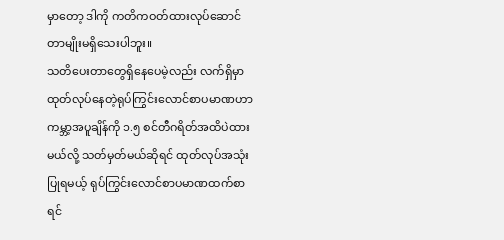မှာတော့ ဒါကို ကတိကဝတ်ထားလုပ်ဆောင်တာမျိုးမရှိသေးပါဘူး။
သတိပေးတာတွေရှိနေပေမဲ့လည်း လက်ရှိမှာ ထုတ်လုပ်နေတဲ့ရုပ်ကြွင်းလောင်စာပမာဏဟာ ကမ္ဘာ့အပူချိန်ကို ၁.၅ စင်တီဂရိတ်အထိပဲထားမယ်လို့ သတ်မှတ်မယ်ဆိုရင် ထုတ်လုပ်အသုံးပြုရမယ့် ရုပ်ကြွင်းလောင်စာပမာဏထက်စာရင်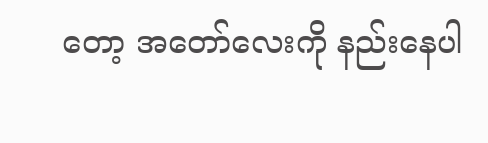တော့ အတော်လေးကို နည်းနေပါ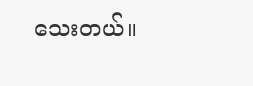သေးတယ်။